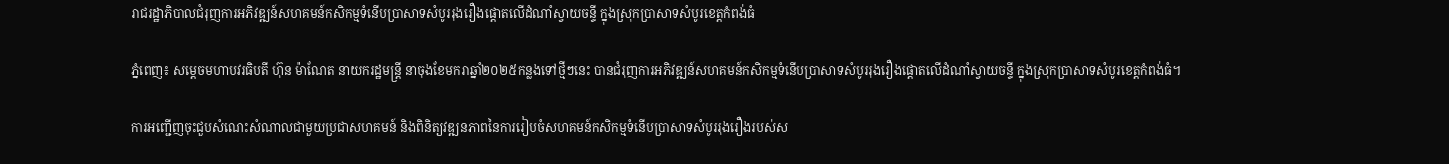រាជរដ្ឋាភិបាលជំរុញការអភិវឌ្ឍន៍សហគមន៍កសិកម្មទំនើបប្រាសាទសំបូររុងរឿងផ្តោតលើដំណាំស្វាយចន្ទី ក្នុងស្រុកប្រាសាទសំបូរខេត្តកំពង់ធំ

ភ្នំពេញ៖ សម្តេចមហាបវរធិបតី ហ៊ុន ម៉ាណែត នាយករដ្ឋមន្រ្តី នាចុងខែមករាឆ្នាំ២០២៥កន្លងទៅថ្មីៗនេះ បានជំរុញការអភិវឌ្ឍន៍សហគមន៍កសិកម្មទំនើបប្រាសាទសំបូររុងរឿងផ្តោតលើដំណាំស្វាយចន្ទី ក្នុងស្រុកប្រាសាទសំបូរខេត្តកំពង់ធំ។

ការអញ្ជើញចុះជួបសំណេះសំណាលជាមួយប្រជាសហគមន៍ និងពិនិត្យវឌ្ឍនភាពនៃការរៀបចំសហគមន៍កសិកម្មទំនើបប្រាសាទសំបូររុងរឿងរបស់ស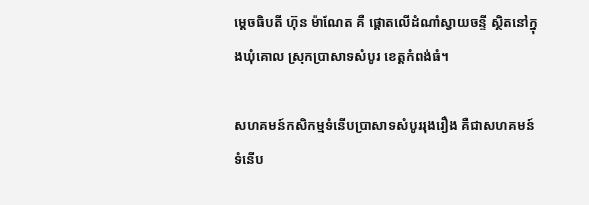ម្តេចធិបតី ហ៊ុន ម៉ាណែត គឺ ផ្តោតលើដំណាំស្វាយចន្ទី ស្ថិតនៅក្នុងឃុំគោល ស្រុកប្រាសាទសំបូរ ខេត្តកំពង់ធំ។

សហគមន៍កសិកម្មទំនើបប្រាសាទសំបូររុងរឿង គឺជាសហគមន៍ទំនើប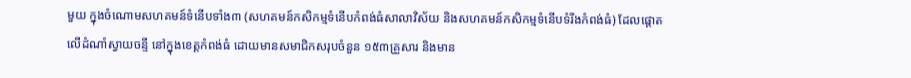មួយ ក្នុងចំណោមសហគមន៍ទំនើបទាំង៣ (សហគមន៍កសិកម្មទំនើបកំពង់ធំសាលាវិស័យ និងសហគមន៍កសិកម្មទំនើបទំរីងកំពង់ធំ) ដែលផ្តោតលើដំណាំស្វាយចន្ទី នៅក្នុងខេត្តកំពង់ធំ ដោយមានសមាជិកសរុបចំនួន ១៥៣គ្រួសារ និងមាន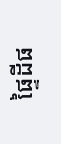ផ្ទៃដីផ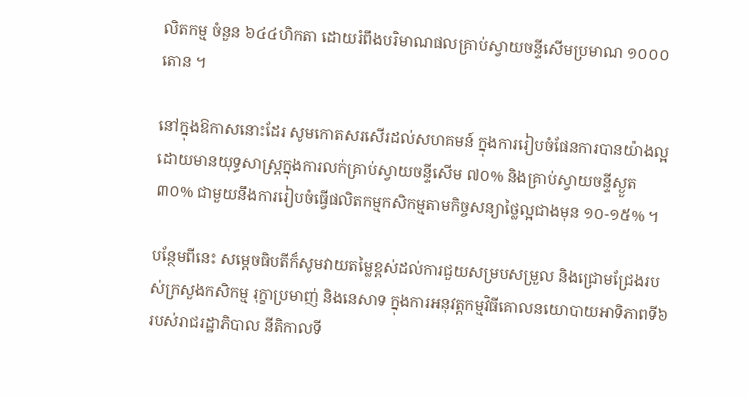លិតកម្ម ចំនួន ៦៤៤ហិកតា ដោយរំពឹងបរិមាណផលគ្រាប់ស្វាយចន្ទីសើមប្រមាណ ១០០០តោន ។

នៅក្នុងឱកាសនោះដែរ សូមកោតសរសើរដល់សហគមន៍ ក្នុងការរៀបចំផែនការបានយ៉ាងល្អ ដោយមានយុទ្ធសាស្ត្រក្នុងការលក់គ្រាប់ស្វាយចន្ទីសើម ៧០% និងគ្រាប់ស្វាយចន្ទីស្ងួត ៣០% ជាមួយនឹងការរៀបចំធ្វើផលិតកម្មកសិកម្មតាមកិច្ចសន្យាថ្លៃល្អជាងមុន ១០-១៥% ។

បន្ថែមពីនេះ សម្តេចធិបតីក៏សូមវាយតម្លៃខ្ពស់ដល់ការជួយសម្របសម្រួល និងជ្រោមជ្រែងរបស់ក្រសួងកសិកម្ម រុក្ខាប្រមាញ់ និងនេសាទ ក្នុងការអនុវត្តកម្មវិធីគោលនយោបាយអាទិភាពទី៦ របស់រាជរដ្ឋាភិបាល នីតិកាលទី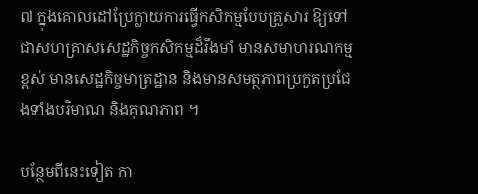៧ ក្នុងគោលដៅប្រែក្លាយការធ្វើកសិកម្មបែបគ្រួសារ ឱ្យទៅជាសហគ្រាសសេដ្ឋកិច្ចកសិកម្មដ៏រឹងមាំ មានសមាហរណកម្មខ្ពស់ មានសេដ្ឋកិច្ចមាត្រដ្ឋាន និងមានសមត្ថភាពប្រកួតប្រជែងទាំងបរិមាណ និងគុណភាព ។

បន្ថែមពីនេះទៀត កា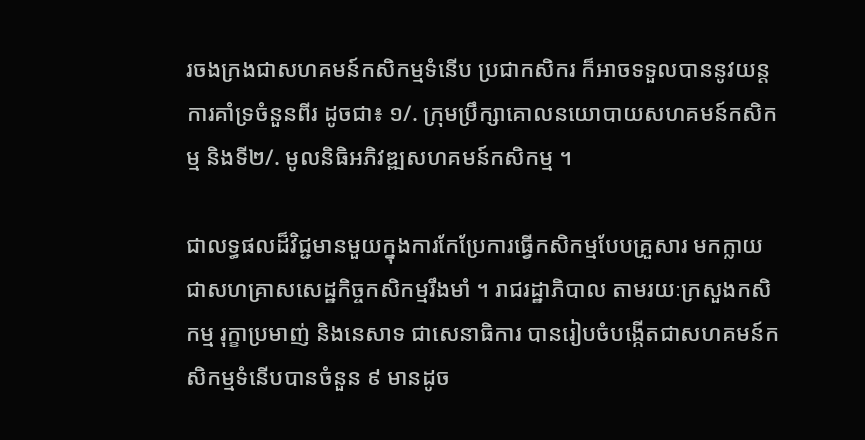រចងក្រងជាសហគមន៍កសិកម្មទំនើប ប្រជាកសិករ ក៏អាចទទួលបាននូវយន្តការគាំទ្រចំនួនពីរ ដូចជា៖ ១/. ក្រុមប្រឹក្សាគោលនយោបាយសហគមន៍កសិកម្ម និងទី២/. មូលនិធិអភិវឌ្ឍសហគមន៍កសិកម្ម ។

ជាលទ្ធផលដ៏វិជ្ជមានមួយក្នុងការកែប្រែការធ្វើកសិកម្មបែបគ្រួសារ មកក្លាយជាសហគ្រាសសេដ្ឋកិច្ចកសិកម្មរឹងមាំ ។ រាជរដ្ឋាភិបាល តាមរយៈក្រសួងកសិកម្ម រុក្ខាប្រមាញ់ និងនេសាទ ជាសេនាធិការ បានរៀបចំបង្កើតជាសហគមន៍កសិកម្មទំនើបបានចំនួន ៩ មានដូច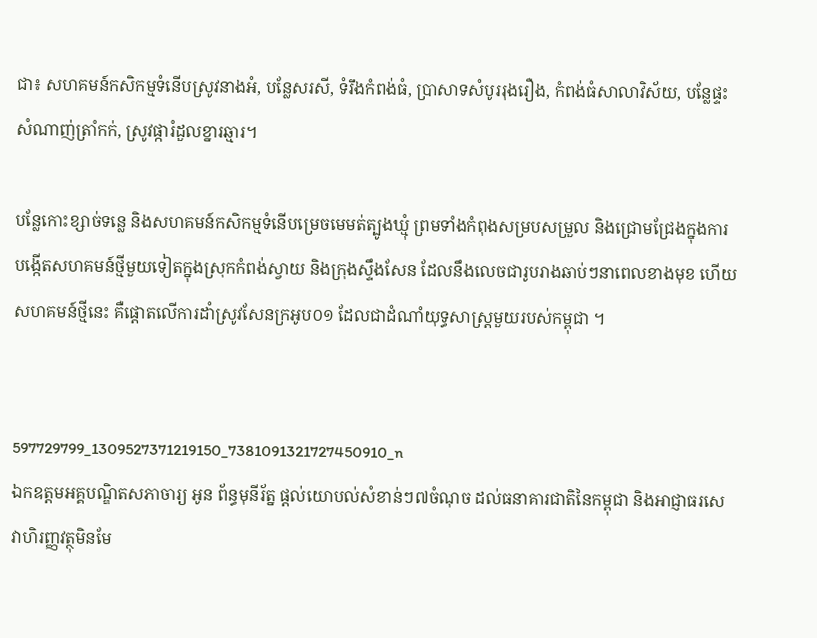ជា៖ សហគមន៍កសិកម្មទំនើបស្រូវនាងអំ, បន្លែសរសី, ទំរឹងកំពង់ធំ, ប្រាសាទសំបូររុងរឿង, កំពង់ធំសាលាវិស័យ, បន្លែផ្ទះសំណាញ់ត្រាំកក់, ស្រូវផ្ការំដួលខ្នារឆ្មារ។

បន្លែកោះខ្សាច់ទន្លេ និងសហគមន៍កសិកម្មទំនើបម្រេចមេមត់ត្បូងឃ្មុំ ព្រមទាំងកំពុងសម្របសម្រួល និងជ្រោមជ្រែងក្នុងការបង្កើតសហគមន៍ថ្មីមួយទៀតក្នុងស្រុកកំពង់ស្វាយ និងក្រុងស្ទឹងសែន ដែលនឹងលេចជារូបរាងឆាប់ៗនាពេលខាងមុខ ហើយសហគមន៍ថ្មីនេះ គឺផ្តោតលើការដាំស្រូវសែនក្រអូប០១ ដែលជាដំណាំយុទ្ធសាស្ត្រមួយរបស់កម្ពុជា ។


597729799_1309527371219150_7381091321727450910_n
ឯកឧត្តមអគ្គបណ្ឌិតសភាចារ្យ អូន ព័ន្ធមុនីរ័ត្ន ផ្តល់យោបល់សំខាន់ៗ៧ចំណុច ដល់ធនាគារជាតិនៃកម្ពុជា និងអាជ្ញាធរសេវាហិរញ្ញវត្ថុមិនមែ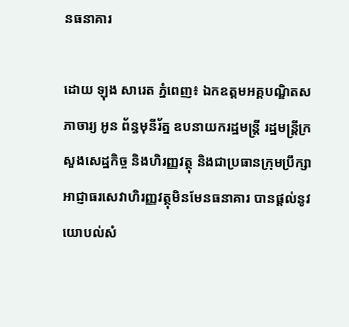នធនាគារ

ដោយ ឡុង សារេត ភ្នំពេញ៖ ឯកឧត្តមអគ្គបណ្ឌិតសភាចារ្យ អូន ព័ន្ធមុនីរ័ត្ន ឧបនាយករដ្ឋមន្ត្រី រដ្ឋមន្ត្រីក្រសួងសេដ្ឋកិច្ច និងហិរញ្ញវត្ថុ និងជាប្រធានក្រុមប្រឹក្សាអាជ្ញាធរសេវាហិរញ្ញវត្ថុមិនមែនធនាគារ បានផ្តល់នូវយោបល់សំ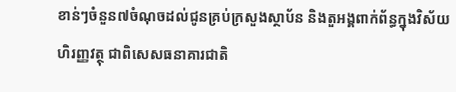ខាន់ៗចំនួន៧ចំណុចដល់ជូនគ្រប់ក្រសួងស្ថាប័ន និងតួអង្គពាក់ព័ន្ធក្នុងវិស័យហិរញ្ញវត្ថុ ជាពិសេសធនាគារជាតិ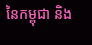នៃកម្ពុជា និង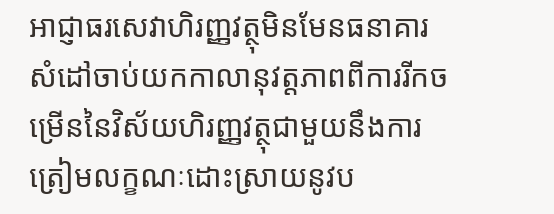អាជ្ញាធរសេវាហិរញ្ញវត្ថុមិនមែនធនាគារ សំដៅចាប់យកកាលានុវត្តភាពពីការរីកចម្រើននៃវិស័យហិរញ្ញវត្ថុជាមួយនឹងការត្រៀមលក្ខណៈដោះស្រាយនូវប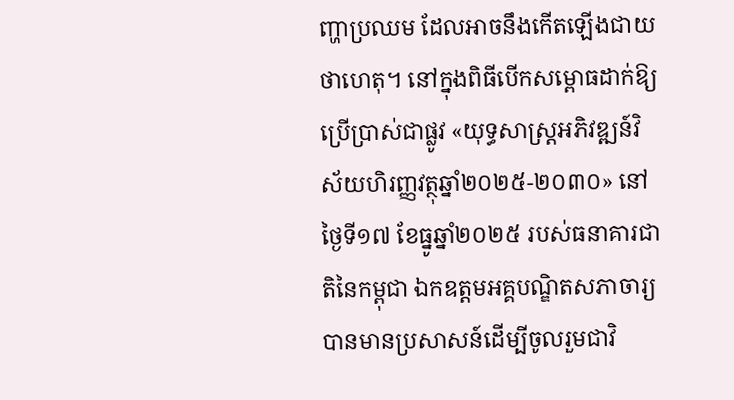ញ្ហាប្រឈម ដែលអាចនឹងកើតឡើងជាយថាហេតុ។ នៅក្នុងពិធីបើកសម្ពោធដាក់ឱ្យប្រើប្រាស់ជាផ្លូវ «យុទ្ធសាស្ត្រអភិវឌ្ឍន៍វិស័យហិរញ្ញវត្ថុឆ្នាំ២០២៥-២០៣០» នៅថ្ងៃទី១៧ ខែធ្នូឆ្នាំ២០២៥ របស់ធនាគារជាតិនៃកម្ពុជា ឯកឧត្តមអគ្គបណ្ឌិតសភាចារ្យ បានមានប្រសាសន៍ដើម្បីចូលរួមជាវិ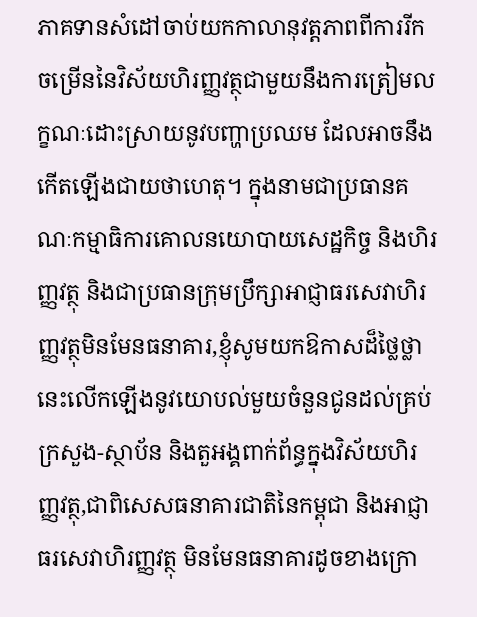ភាគទានសំដៅចាប់យកកាលានុវត្តភាពពីការរីកចម្រើននៃវិស័យហិរញ្ញវត្ថុជាមួយនឹងការត្រៀមលក្ខណៈដោះស្រាយនូវបញ្ហាប្រឈម ដែលអាចនឹងកើតឡើងជាយថាហេតុ។ ក្នុងនាមជាប្រធានគណៈកម្មាធិការគោលនយោបាយសេដ្ឋកិច្ច និងហិរញ្ញវត្ថុ និងជាប្រធានក្រុមប្រឹក្សាអាជ្ញាធរសេវាហិរញ្ញវត្ថុមិនមែនធនាគារ,ខ្ញុំសូមយកឱកាសដ៏ថ្លៃថ្លានេះលើកឡើងនូវយោបល់មួយចំនួនជូនដល់គ្រប់ក្រសួង-ស្ថាប័ន និងតួអង្គពាក់ព័ន្ធក្នុងវិស័យហិរញ្ញវត្ថុ,ជាពិសេសធនាគារជាតិនៃកម្ពុជា និងអាជ្ញាធរសេវាហិរញ្ញវត្ថុ មិនមែនធនាគារដូចខាងក្រោ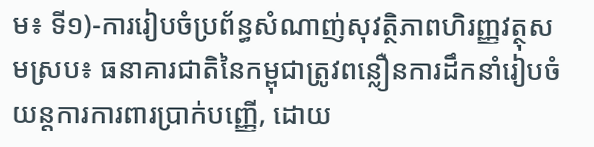ម៖ ទី១)-ការរៀបចំប្រព័ន្ធសំណាញ់សុវត្ថិភាពហិរញ្ញវត្ថុសមស្រប៖ ធនាគារជាតិនៃកម្ពុជាត្រូវពន្លឿនការដឹកនាំរៀបចំយន្តការការពារប្រាក់បញ្ញើ, ដោយ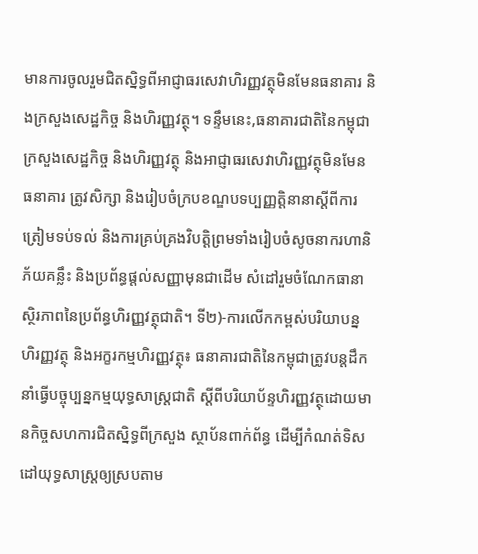មានការចូលរួមជិតស្និទ្ធពីអាជ្ញាធរសេវាហិរញ្ញវត្ថុមិនមែនធនាគារ និងក្រសួងសេដ្ឋកិច្ច និងហិរញ្ញវត្ថុ។ ទន្ទឹមនេះ,ធនាគារជាតិនៃកម្ពុជា ក្រសួងសេដ្ឋកិច្ច និងហិរញ្ញវត្ថុ និងអាជ្ញាធរសេវាហិរញ្ញវត្ថុមិនមែនធនាគារ ត្រូវសិក្សា និងរៀបចំក្របខណ្ឌបទប្បញ្ញត្តិនានាស្តីពីការត្រៀមទប់ទល់ និងការគ្រប់គ្រងវិបត្តិព្រមទាំងរៀបចំសូចនាករហានិភ័យគន្លឹះ និងប្រព័ន្ធផ្តល់សញ្ញាមុនជាដើម សំដៅរួមចំណែកធានាស្ថិរភាពនៃប្រព័ន្ធហិរញ្ញវត្ថុជាតិ។ ទី២)-ការលើកកម្ពស់បរិយាបន្នហិរញ្ញវត្ថុ និងអក្ខរកម្មហិរញ្ញវត្ថុ៖ ធនាគារជាតិនៃកម្ពុជាត្រូវបន្តដឹកនាំធ្វើបច្ចុប្បន្នកម្មយុទ្ធសាស្ត្រជាតិ ស្តីពីបរិយាប័ន្ទហិរញ្ញវត្ថុដោយមានកិច្ចសហការជិតស្និទ្ធពីក្រសួង ស្ថាប័នពាក់ព័ន្ធ ដើម្បីកំណត់ទិសដៅយុទ្ធសាស្ត្រឲ្យស្របតាម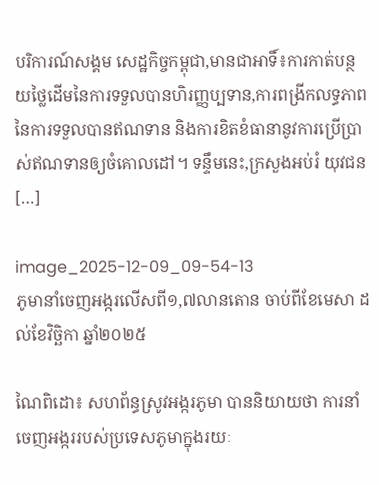បរិការណ៍សង្គម សេដ្ឋកិច្ចកម្ពុជា,មានជាអាទិ៍៖ការកាត់បន្ថយថ្លៃដើមនៃការទទួលបានហិរញ្ញប្បទាន,ការពង្រីកលទ្ធភាពនៃការទទួលបានឥណទាន និងការខិតខំធានានូវការប្រើប្រាស់ឥណទានឲ្យចំគោលដៅ។ ទន្ទឹមនេះ,ក្រសួងអប់រំ យុវជន […]

image_2025-12-09_09-54-13
ភូមានាំចេញអង្ករលើសពី១,៧លានតោន ចាប់ពីខែមេសា ដល់ខែវិច្ឆិកា ឆ្នាំ២០២៥

ណៃពិដោ៖ សហព័ន្ធស្រូវអង្ករភូមា បាននិយាយថា ការនាំចេញអង្កររបស់ប្រទេសភូមាក្នុងរយៈ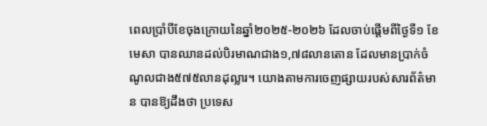ពេលប្រាំបីខែចុងក្រោយនៃឆ្នាំ២០២៥-២០២៦ ដែលចាប់ផ្តើមពីថ្ងៃទី១ ខែមេសា បានឈានដល់បិរមាណជាង១,៧៨លានតោន ដែលមានប្រាក់ចំណូលជាង៥៧៥លានដុល្លារ។ យោងតាមការចេញផ្សាយរបស់សារព័ត៌មាន បានឱ្យដឹងថា ប្រទេស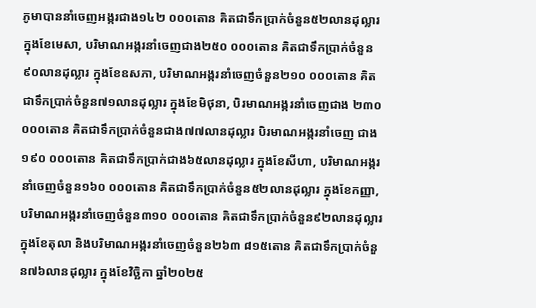ភូមាបាននាំចេញអង្ករជាង១៤២ ០០០តោន គិតជាទឹកប្រាក់ចំនួន៥២លានដុល្លារ ក្នុងខែមេសា, បរិមាណអង្ករនាំចេញជាង២៥០ ០០០តោន គិតជាទឹកប្រាក់ចំនួន៩០លានដុល្លារ ក្នុងខែឧសភា, បរិមាណអង្ករនាំចេញចំនួន២១០ ០០០តោន គិតជាទឹកប្រាក់ចំនួន៧១លានដុល្លារ ក្នុងខែមិថុនា, បិរមាណអង្ករនាំចេញជាង ២៣០ ០០០តោន គិតជាទឹកប្រាក់ចំនួនជាង៧៧លានដុល្លារ បិរមាណអង្ករនាំចេញ ជាង១៩០ ០០០តោន គិតជាទឹកប្រាក់ជាង៦៥លានដុល្លារ ក្នុងខែសីហា, បរិមាណអង្ករនាំចេញចំនួន១៦០ ០០០តោន គិតជាទឹកប្រាក់ចំនួន៥២លានដុល្លារ ក្នុងខែកញ្ញា, បរិមាណអង្ករនាំចេញចំនួន៣១០ ០០០តោន គិតជាទឹកប្រាក់ចំនួន៩២លានដុល្លារ ក្នុងខែតុលា និងបរិមាណអង្ករនាំចេញចំនួន២៦៣ ៨១៥តោន គិតជាទឹកប្រាក់ចំនួន៧៦លានដុល្លារ ក្នុងខែវិច្ឆិកា ឆ្នាំ២០២៥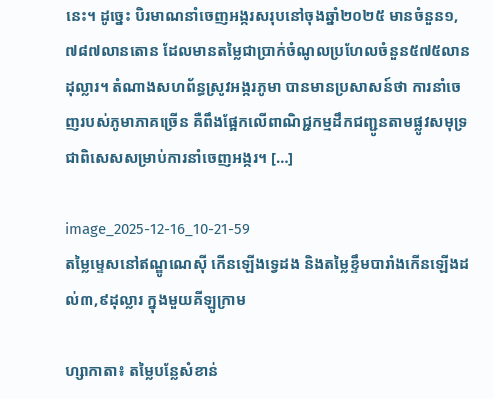នេះ។ ដូច្នេះ បិរមាណនាំចេញអង្ករសរុបនៅចុងឆ្នាំ២០២៥ មានចំនួន១,៧៨៧លានតោន ដែលមានតម្លៃជាប្រាក់ចំណូលប្រហែលចំនួន៥៧៥លានដុល្លារ។ តំណាងសហព័ន្ធស្រូវអង្ករភូមា បានមានប្រសាសន៍ថា ការនាំចេញរបស់ភូមាភាគច្រើន គឺពឹងផ្អែកលើពាណិជ្ជកម្មដឹកជញ្ជូនតាមផ្លូវសមុទ្រ ជាពិសេសសម្រាប់ការនាំចេញអង្ករ។ […]

image_2025-12-16_10-21-59
តម្លៃម្ទេសនៅឥណ្ឌូណេស៊ី កើនឡើងទ្វេដង និងតម្លៃខ្ទឹមបារាំងកើនឡើងដល់៣,៩ដុល្លារ ក្នុងមួយគីឡូក្រាម

ហ្សាកាតា៖ តម្លៃបន្លែសំខាន់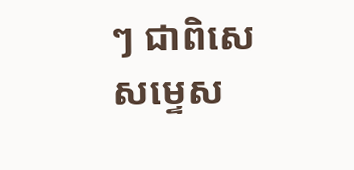ៗ ជាពិសេសម្ទេស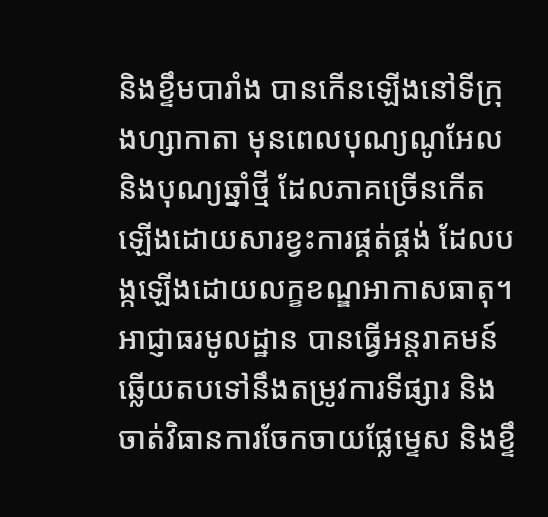និងខ្ទឹមបារាំង បានកើនឡើងនៅទីក្រុងហ្សាកាតា មុនពេលបុណ្យណូអែល និងបុណ្យឆ្នាំថ្មី ដែលភាគច្រើនកើតឡើងដោយសារខ្វះការផ្គត់ផ្គង់ ដែលបង្កឡើងដោយលក្ខខណ្ឌអាកាសធាតុ។ អាជ្ញាធរមូលដ្ឋាន បានធ្វើអន្តរាគមន៍ឆ្លើយតបទៅនឹងតម្រូវការទីផ្សារ និងចាត់វិធានការចែកចាយផ្លែម្ទេស និងខ្ទឹ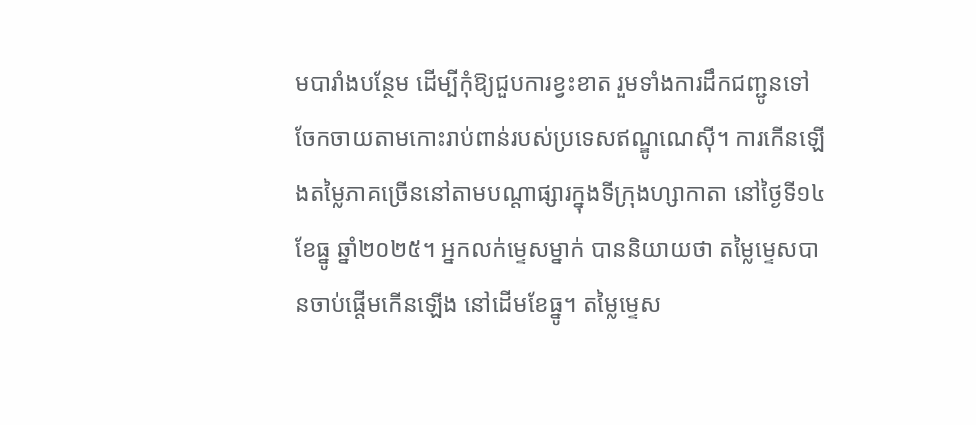មបារាំងបន្ថែម ដើម្បីកុំឱ្យជួបការខ្វះខាត រួមទាំងការដឹកជញ្ជូនទៅចែកចាយតាមកោះរាប់ពាន់របស់ប្រទេសឥណ្ឌូណេស៊ី។ ការកើនឡើងតម្លៃភាគច្រើននៅតាមបណ្តាផ្សារក្នុងទីក្រុងហ្សាកាតា នៅថ្ងៃទី១៤ ខែធ្នូ ឆ្នាំ២០២៥។ អ្នកលក់ម្ទេសម្នាក់ បាននិយាយថា តម្លៃម្ទេសបានចាប់ផ្តើមកើនឡើង នៅដើមខែធ្នូ។ តម្លៃម្ទេស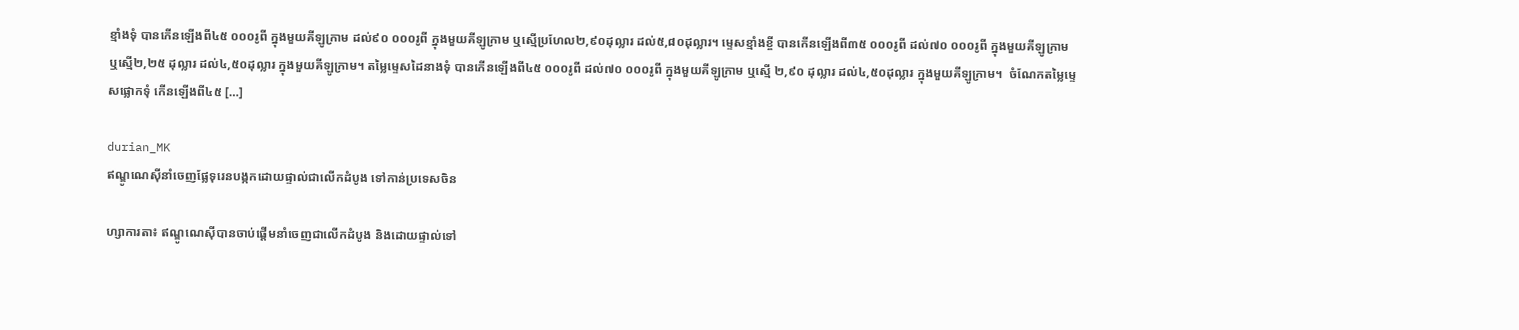ខ្មាំងទុំ បានកើនឡើងពី៤៥ ០០០រូពី ក្នុងមួយគីឡូក្រាម ដល់៩០ ០០០រូពី ក្នុងមួយគីឡូក្រាម ឬស្មើប្រហែល២,៩០ដុល្លារ ដល់៥,៨០ដុល្លារ។ ម្ទេសខ្មាំងខ្ចី បានកើនឡើងពី៣៥ ០០០រូពី ដល់៧០ ០០០រូពី ក្នុងមួយគីឡូក្រាម ឬស្មើ២,២៥ ដុល្លារ ដល់៤,៥០ដុល្លារ ក្នុងមួយគីឡូក្រាម។ តម្លៃម្ទេសដៃនាងទុំ បានកើនឡើងពី៤៥ ០០០រូពី ដល់៧០ ០០០រូពី ក្នុងមួយគីឡូក្រាម ឬស្មើ ២,៩០ ដុល្លារ ដល់៤,៥០ដុល្លារ ក្នុងមួយគីឡូក្រាម។  ចំណែកតម្លៃម្ទេសផ្លោកទុំ កើនឡើងពី៤៥ […]

durian_MK
ឥណ្ឌូណេស៊ីនាំចេញផ្លែទុរេនបង្កកដោយផ្ទាល់ជាលើកដំបូង ទៅកាន់ប្រទេសចិន

ហ្សាការតា៖ ឥណ្ឌូណេស៊ីបានចាប់ផ្តើមនាំចេញជាលើកដំបូង និងដោយផ្ទាល់ទៅ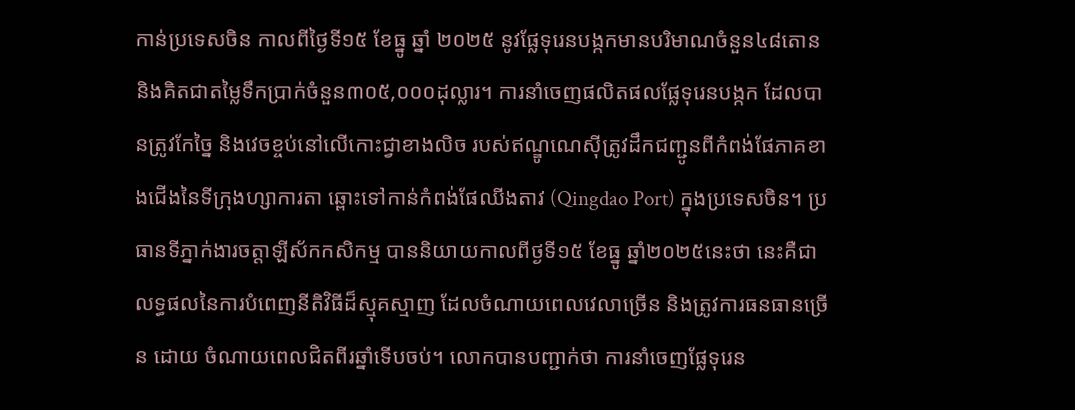កាន់ប្រទេសចិន កាលពីថ្ងៃទី១៥ ខែធ្នូ ឆ្នាំ ២០២៥ នូវផ្លែទុរេនបង្កកមានបរិមាណចំនួន៤៨តោន និងគិតជាតម្លៃទឹកប្រាក់ចំនួន៣០៥,០០០ដុល្លារ។ ការនាំចេញផលិតផលផ្លែទុរេនបង្កក ដែលបានត្រូវកែច្នៃ និងវេចខ្ចប់នៅលើកោះជ្វាខាងលិច របស់ឥណ្ឌូណេស៊ីត្រូវដឹកជញ្ជូនពីកំពង់ផែភាគខាងជើងនៃទីក្រុងហ្សាការតា ឆ្ពោះទៅកាន់កំពង់ផែឈីងតាវ (Qingdao Port) ក្នុងប្រទេសចិន។ ប្រធានទីភ្នាក់ងារចត្តាឡីស័កកសិកម្ម បាននិយាយកាលពីថ្ងទី១៥ ខែធ្នូ ឆ្នាំ២០២៥នេះថា នេះគឺជាលទ្ធផលនៃការបំពេញនីតិវិធីដ៏ស្មុគស្មាញ ដែលចំណាយពេលវេលាច្រើន និងត្រូវការធនធានច្រើន ដោយ ចំណាយពេលជិតពីរឆ្នាំទើបចប់។ លោកបានបញ្ជាក់ថា ការនាំចេញផ្លែទុរេន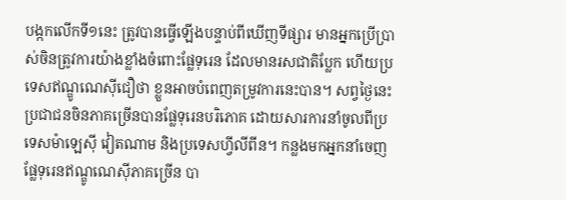បង្កកលើកទី១នេះ ត្រូវបានធ្វើឡើងបន្ទាប់ពីឃើញទីផ្សារ មានអ្នកប្រើប្រាស់ចិនត្រូវការយ៉ាងខ្លាំងចំពោះផ្លែទុរេន ដែលមានរសជាតិប្លែក ហើយប្រទេសឥណ្ឌូណេស៊ីជឿថា ខ្លួនអាចបំពេញតម្រូវការនេះបាន។ សព្វថ្ងៃនេះ ប្រជាជនចិនភាគច្រើនបានផ្លែទុរេនបរិភោគ ដោយសារការនាំចូលពីប្រទេសម៉ាឡេស៊ី វៀតណាម និងប្រទេសហ្វីលីពីន។ កន្លងមកអ្នកនាំចេញផ្លែទុរេនឥណ្ឌូណេស៊ីភាគច្រើន បា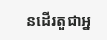នដើរតួជាអ្ន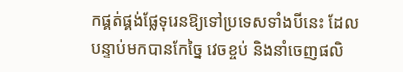កផ្គត់ផ្គង់ផ្លែទុរេនឱ្យទៅប្រទេសទាំងបីនេះ ដែលបន្ទាប់មកបានកែច្នៃ វេចខ្ចប់ និងនាំចេញផលិ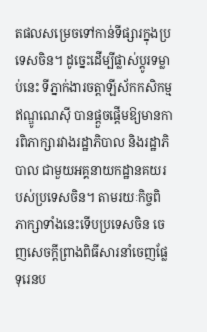តផលសម្រេចទៅកាន់ទីផ្សារក្នុងប្រទេសចិន។ ដូច្នេះដើម្បីផ្លាស់ប្តូរទម្លាប់នេះ ទីភ្នាក់ងារចត្តាឡីស័កកសិកម្ម ឥណ្ឌូណេស៊ី បានផ្តួចផ្តើមឱ្យមានការពិភាក្សារវាងរដ្ឋាភិបាល និងរដ្ឋាភិបាល ជាមួយអគ្គនាយកដ្ឋានគយរបស់ប្រទេសចិន។ តាមរយៈកិច្ចពិភាក្សាទាំងនេះទើបប្រទេសចិន ចេញសេចក្តីព្រាងពិធីសារនាំចេញផ្លែទុរេនប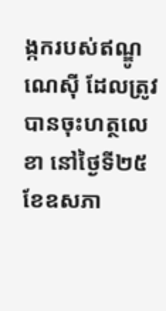ង្កករបស់ឥណ្ឌូណេស៊ី ដែលត្រូវបានចុះហត្ថលេខា នៅថ្ងៃទី២៥ ខែឧសភា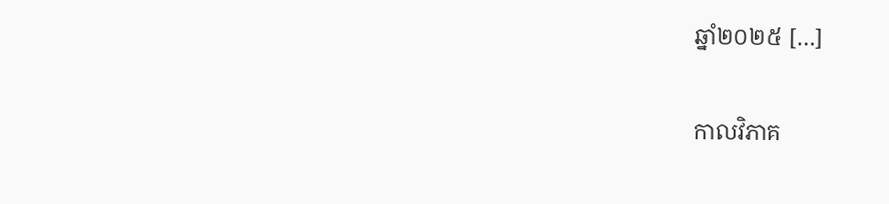ឆ្នាំ២០២៥ […]

កាលវិភាគ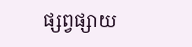ផ្សព្វផ្សាយ